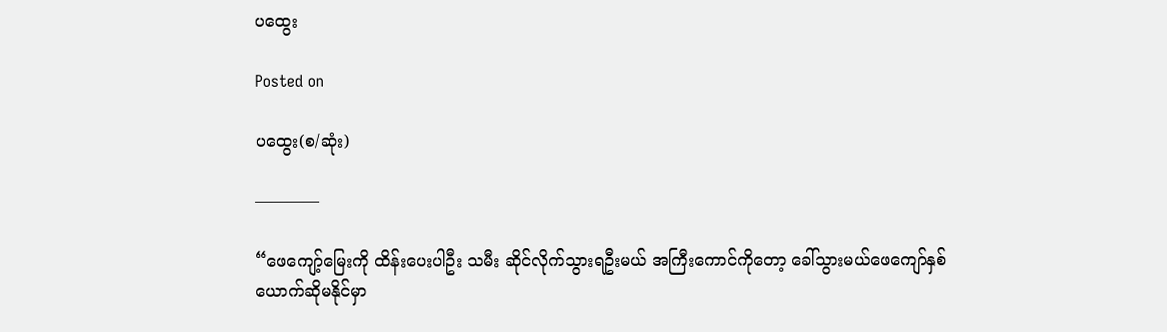ပထွေး

Posted on

ပထွေး(စ/ဆုံး)

————

“ဖေကျော့်မြေးကို ထိန်းပေးပါဦး သမီး ဆိုင်လိုက်သွားရဦးမယ် အကြီးကောင်ကိုတော့ ခေါ်သွားမယ်ဖေကျော်နှစ်ယောက်ဆိုမနိုင်မှာ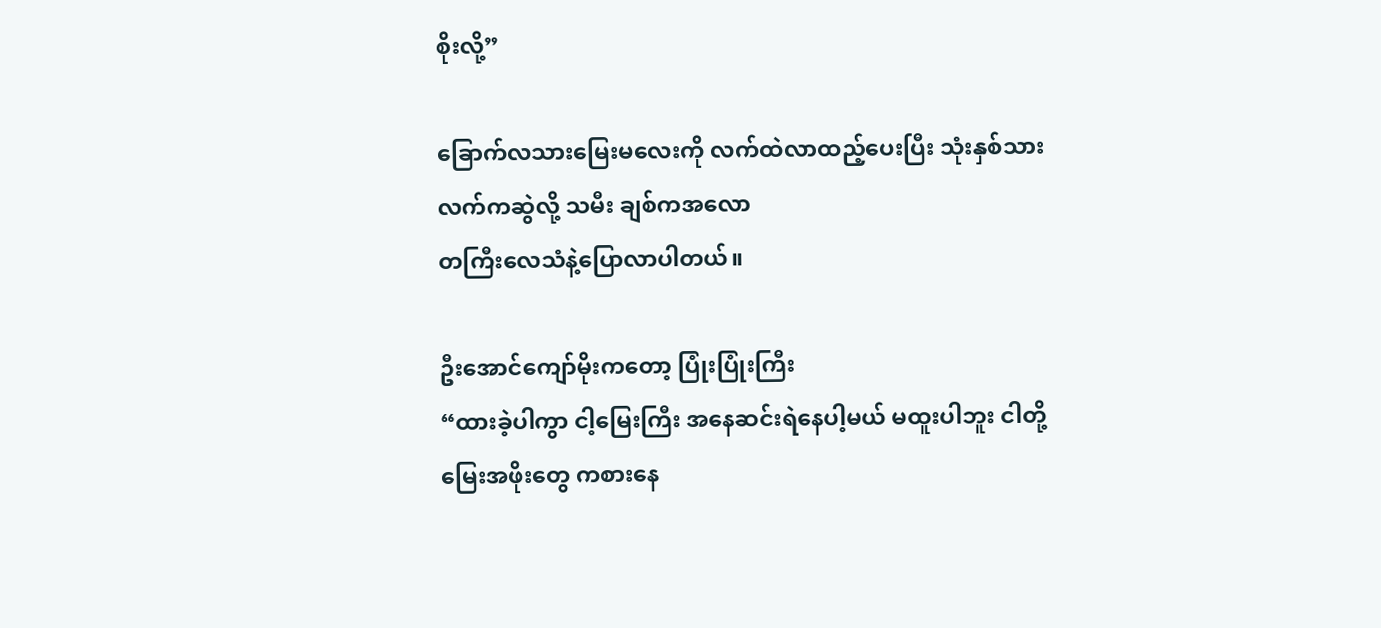စိုးလို့”

ခြောက်လသားမြေးမလေးကို လက်ထဲလာထည့်ပေးပြီး သုံးနှစ်သား လက်ကဆွဲလို့ သမီး ချစ်ကအ‌လော
တကြီးလေသံနဲ့ပြောလာပါတယ်။

ဦးအောင်ကျော်မိုးကတော့ ပြုံးပြုံးကြီး
“ထားခဲ့ပါကွာ ငါ့မြေးကြီး ‌အနေဆင်းရဲနေပါ့မယ် မထူးပါဘူး ငါတို့ မြေးအဖိုးတွေ ကစားနေ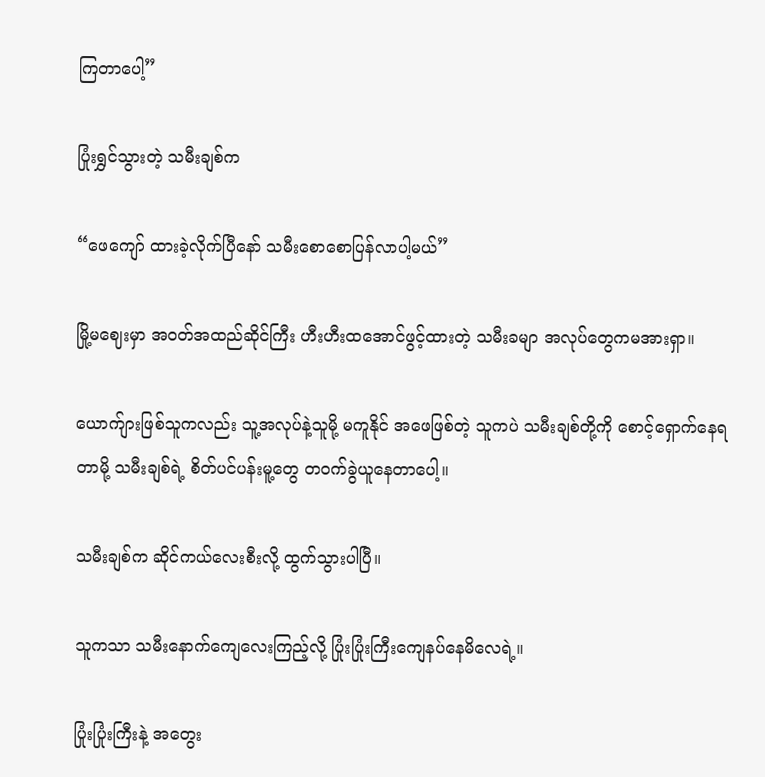ကြတာပေါ့”

ပြုံးရွှင်သွားတဲ့ သမီးချစ်က

“ဖေကျော် ထားခဲ့လိုက်ပြီနော် သမီးစောစောပြန်လာပါ့မယ်”

မြို့မဈေးမှာ အဝတ်အထည်ဆိုင်ကြီး ဟီးဟီးထအောင်ဖွင့်ထားတဲ့ သမီးခမျာ အလုပ်တွေကမအားရှာ။

ယောက်ျားဖြစ်သူကလည်း သူ့အလုပ်နဲ့သူမို့ မကူနိုင် အဖေဖြစ်တဲ့ သူကပဲ သမီးချစ်တို့ကို စောင့်ရှောက်နေရတာမို့ သမီးချစ်ရဲ့ စိတ်ပင်ပန်းမူ့တွေ တဝက်ခွဲယူနေတာပေါ့။

သမီးချစ်က ဆိုင်ကယ်လေးစီးလို့ ထွက်သွားပါပြီ။

သူကသာ သမီးနောက်ကျေလေးကြည့်လို့ ပြုံးပြုံးကြီးကျေနပ်နေမိလေရဲ့။

ပြုံးပြုံးကြီးနဲ့ အတွေး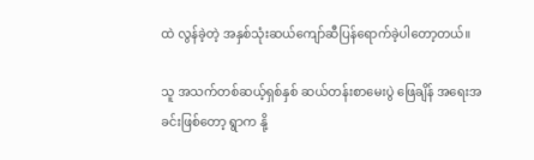ထဲ လွန်ခဲ့တဲ့ အနှစ်သုံးဆယ်ကျော်ဆီပြန်ရောက်ခဲ့ပါတော့တယ်။

သူ အသက်တစ်ဆယ့်ရှစ်နှစ် ဆယ်တန်းစာမေးပွဲ ဖြေချိန် အရေးအခင်းဖြစ်တော့ ရွာက နို့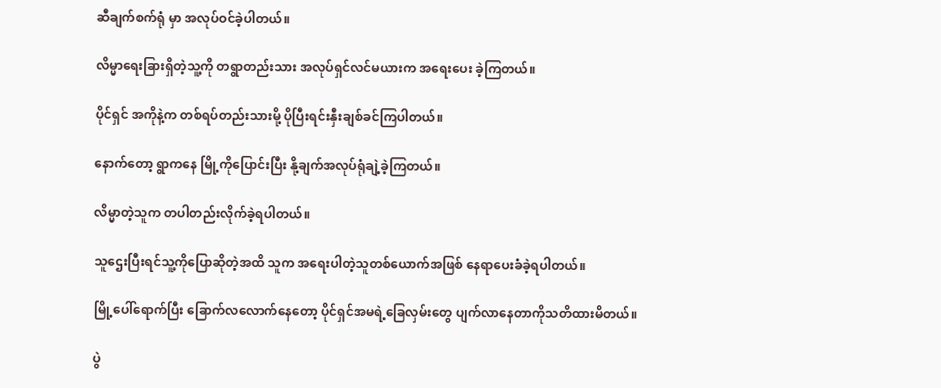ဆီချက်စက်ရုံ မှာ အလုပ်ဝင်ခဲ့ပါတယ်။

လိမ္မာရေးခြားရှိတဲ့သူ့ကို တရွာတည်းသား အလုပ်ရှင်လင်မယားက အရေးပေး ခဲ့ကြတယ်။

ပိုင်ရှင် အကိုနဲ့က တစ်ရပ်တည်းသားမို့ ပိုပြီးရင်းနှီးချစ်ခင်ကြပါတယ်။

နောက်တော့ ရွာကနေ မြို့ကိုပြောင်းပြီး နို့ချက်အလုပ်ရုံချဲ့ခဲ့ကြတယ်။

လိမ္မာတဲ့သူက တပါတည်းလိုက်ခဲ့ရပါတယ်။

သူဌေးပြီးရင်သူ့ကိုပြောဆိုတဲ့အထိ သူက အရေးပါတဲ့သူတစ်ယောက်အဖြစ် နေရာပေးခံခဲ့ရပါတယ်။

မြို့ပေါ်ရောက်ပြီး ခြောက်လလောက်နေတော့ ပိုင်ရှင်အမရဲ့ခြေလှမ်းတွေ ပျက်လာနေတာကိုသတိထားမိတယ်။

ပွဲ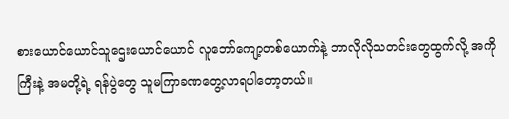စား‌ယောင်ယောင်သူဌေးယောင်ယောင် လူဘော်ကျော့တစ်ယောက်နဲ့ ဘာလိုလိုသတင်းတွေထွက်လို့ အကိုကြီးနဲ့ အမတို့ရဲ့ ရန်ပွဲတွေ သူမကြာခဏတွေ့လာရပါတော့တယ်။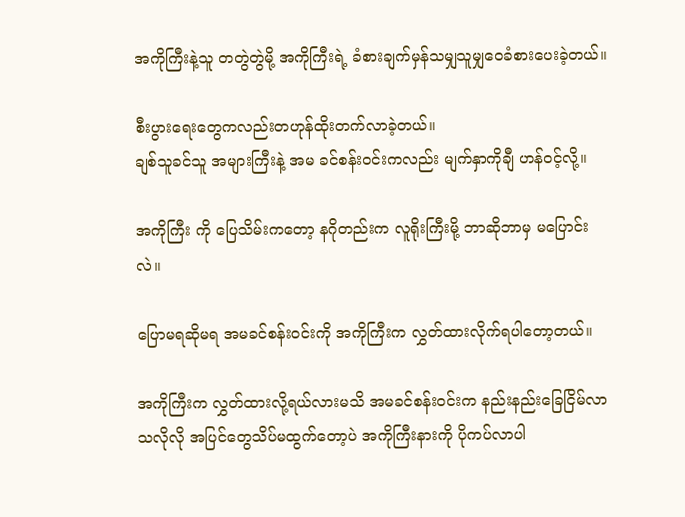အကိုကြီးနဲ့သူ တတွဲတွဲမို့ အကိုကြီးရဲ့ ခံစားချက်မှန်သမျှသူမျှဝေခံစားပေးခဲ့တယ်။

စီးပွားရေးတွေကလည်းတဟုန်ထိုးတက်လာခဲ့တယ်။
ချစ်သူခင်သူ အများကြီးနဲ့ အမ ခင်စန်းဝင်းကလည်း မျက်နှာကိုချီ ဟန်ဝင့်လို့။

အကိုကြီး ကို ပြေသိမ်းကတော့ နဂိုတည်းက လူရိုးကြီးမို့ ဘာဆိုဘာမှ မပြောင်းလဲ။

ပြောမရဆိုမရ အမခင်စန်းဝင်းကို အကိုကြီးက လွှတ်ထားလိုက်ရပါတော့တယ်။

အကိုကြီးက လွှတ်ထားလို့ရယ်လားမသိ အမခင်စန်းဝင်းက နည်းနည်းခြေငြိမ်လာသလိုလို အပြင်တွေသိပ်မထွက်တော့ပဲ အကိုကြီးနားကို ပိုကပ်လာပါ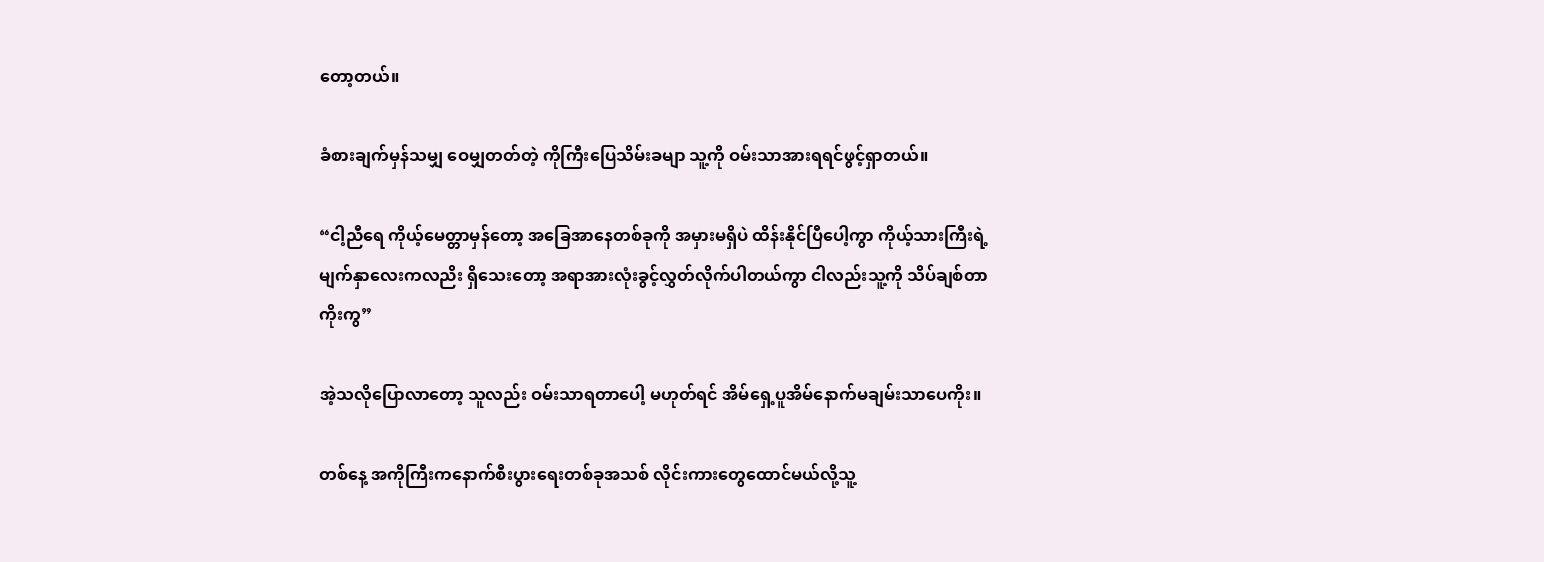တော့တယ်။

ခံစားချက်မှန်သမျှ ဝေမျှတတ်တဲ့ ကိုကြီးပြေသိမ်းခမျာ သူ့ကို ဝမ်းသာအားရရင်ဖွင့်ရှာတယ်။

“ငါ့ညီရေ ကိုယ့်မေတ္တာမှန်တော့ အခြေအာနေတစ်ခုကို အမှားမရှိပဲ ထိန်းနိုင်ပြီပေါ့ကွာ ကိုယ့်သားကြီးရဲ့မျက်နှာလေးကလညိး ရှိသေးတော့ အရာအားလုံးခွင့်လွှတ်လိုက်ပါတယ်ကွာ ငါလည်းသူ့ကို သိပ်ချစ်တာကိုးကွ”

အဲ့သလိုပြောလာတော့ သူလည်း ဝမ်းသာရတာပေါ့ မဟုတ်ရင် အိမ်ရှေ့ပူအိမ်နောက်မချမ်းသာပေကိုး။

တစ်နေ့ အကိုကြီးကနောက်စီးပွားရေးတစ်ခုအသစ် လိုင်းကားတွေထောင်မယ်လို့သူ့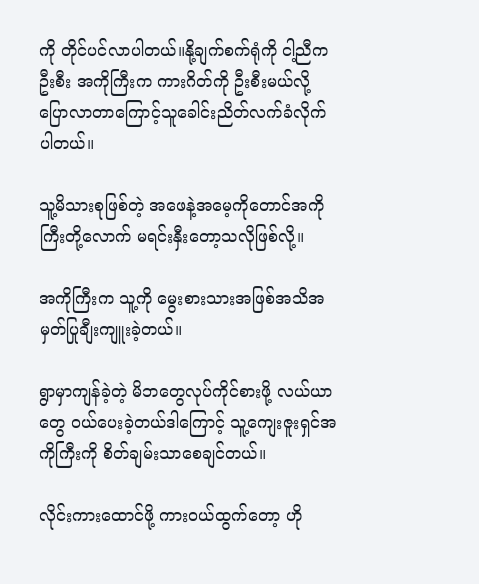ကို တိုင်ပင်လာပါတယ်။နို့ချက်စက်ရုံကို ငါ့ညီက ဦးစီး အကိုကြီးက ကားဂိတ်ကို ဦးစီးမယ်လို့ ပြောလာတာကြောင့်သူခေါင်းညိတ်လက်ခံလိုက်ပါတယ်။

သူ့မိသားစုဖြစ်တဲ့ အဖေနဲ့အမေ့ကိုတောင်အကိုကြီးတို့လောက် မရင်းနှီးတော့သလိုဖြစ်လို့။

အကိုကြီးက သူ့ကို မွေးစားသားအဖြစ်အသိအမှတ်ပြုချီးကျူးခဲ့တယ်။

ရွာမှာကျန်ခဲ့တဲ့ မိဘတွေလုပ်ကိုင်စားဖို့ လယ်ယာတွေ ဝယ်ပေးခဲ့တယ်ဒါကြောင့် သူ့ကျေးဇူးရှင်အကိုကြီးကို စိတ်ချမ်းသာစေချင်တယ်။

လိုင်းကားထောင်ဖို့ ကားဝယ်ထွက်တော့ ဟို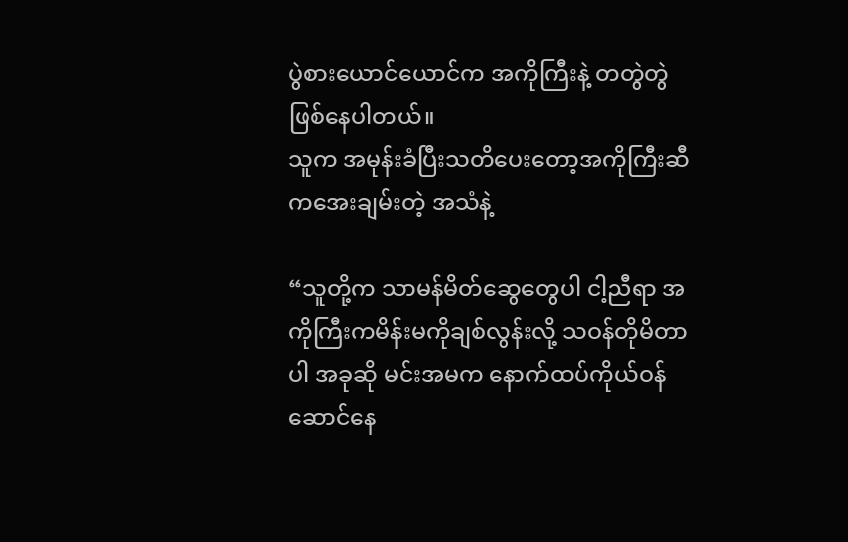ပွဲစားယောင်ယောင်က အကိုကြီးနဲ့ တတွဲတွဲဖြစ်နေပါတယ်။
သူက အမုန်းခံပြီးသတိပေးတော့အကိုကြီးဆီကအေးချမ်းတဲ့ အသံနဲ့

“သူတို့က သာမန်မိတ်ဆွေတွေပါ ငါ့ညီရာ အကိုကြီးကမိန်းမကိုချစ်လွန်းလို့ သဝန်တိုမိတာပါ အခုဆို မင်းအမက နောက်ထပ်ကိုယ်ဝန်ဆောင်နေ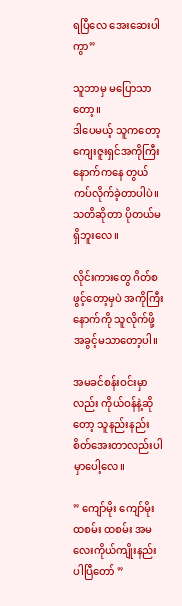ရပြီလေ အေးဆေးပါကွာ”

သူဘာမှ မပြော‌သာတော့။
ဒါပေမယ့် သူကတော့ ကျေးဇူးရှင်အကိုကြီးနောက်ကနေ တွယ်ကပ်လိုက်ခဲ့တာပါပဲ။သတိဆိုတာ ပိုတယ်မရှိဘူးလေ။

လိုင်းကားတွေ ဂိတ်စဖွင့်တော့မှပဲ အကိုကြီးနောက်ကို သူလိုက်ဖို့ အခွင့်မသာတော့ပါ။

အမခင်စန်းဝင်းမှာလည်း ကိုယ်ဝန်နဲ့ဆိုတော့ သူနည်းနည်းစိတ်အေးတာလည်းပါမှာပေါ့လေ။

” ကျော်မိုး ကျော်မိုး ထစမ်း ထစမ်း အမလေးကိုယ်ကျိုးနည်းပါပြီတော် ”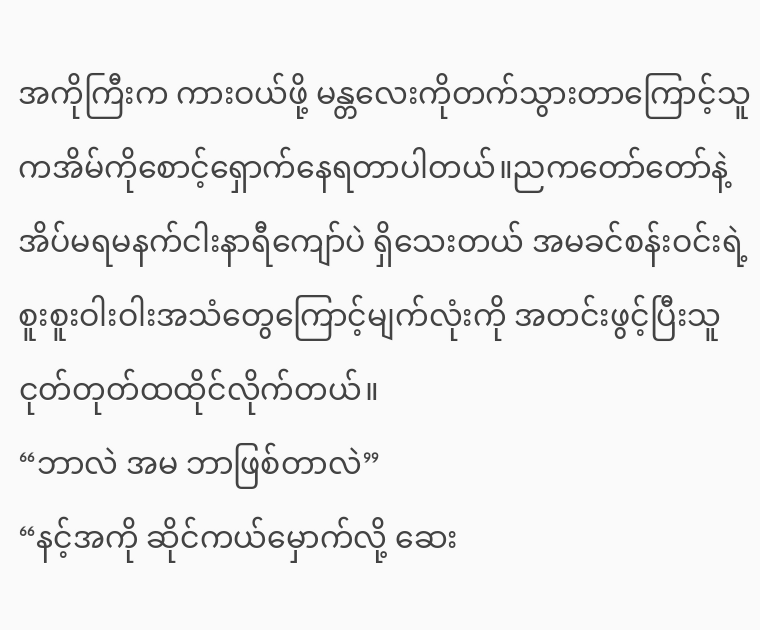အကိုကြီးက ကားဝယ်ဖို့ မန္တလေးကိုတက်သွားတာကြောင့်သူကအိမ်ကိုစောင့်ရှောက်နေရတာပါတယ်။ညကတော်တော်နဲ့အိပ်မရမနက်ငါးနာရီကျော်ပဲ ရှိသေးတယ် အမခင်စန်းဝင်းရဲ့ စူးစူးဝါးဝါးအသံတွေကြောင့်မျက်လုံးကို အတင်းဖွင့်ပြီးသူငုတ်တုတ်ထထိုင်လိုက်တယ်။
“ဘာလဲ အမ ဘာဖြစ်တာလဲ”
“နင့်အကို ဆိုင်ကယ်မှောက်လို့ ဆေး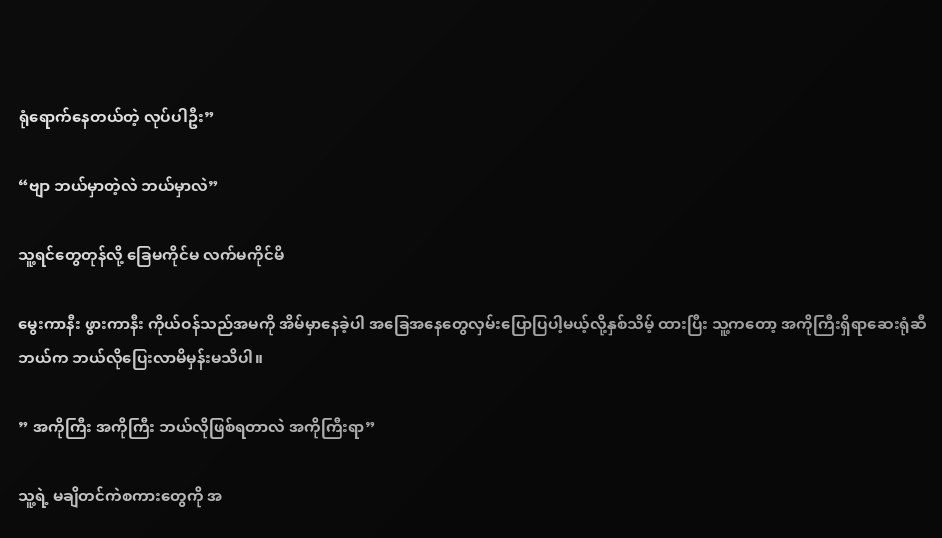ရုံရောက်နေတယ်တဲ့ လုပ်ပါဦး”

“ဗျာ ဘယ်မှာတဲ့လဲ ဘယ်မှာလဲ”

သူ့ရင်တွေတုန်လို့ ခြေမကိုင်မ လက်မကိုင်မိ

မွေးကာနီး ဖွားကာနီး ကိုယ်ဝန်သည်အမကို အိမ်မှာနေခဲ့ပါ အခြေအနေတွေလှမ်းပြောပြပါ့မယ့်လို့နှစ်သိမ့် ထားပြီး သူ့ကတော့ အကိုကြီးရှိရာဆေးရုံဆီ ဘယ်က ဘယ်လိုပြေးလာမိမှန်းမသိပါ။

” အကိုကြီး အကိုကြီး ဘယ်လိုဖြစ်ရတာလဲ အကိုကြီးရာ”

သူ့ရဲ့ မချိတင်ကဲစကားတွေကို အ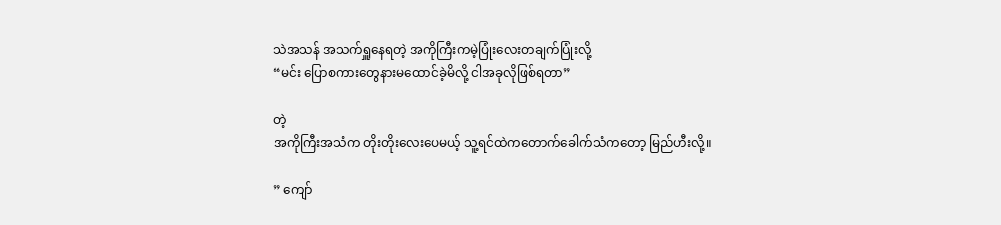သဲအသန် အသက်ရှူနေရတဲ့ အကိုကြီးကမဲ့ပြုံးလေးတချက်ပြုံးလို့
“မင်း ပြောစကားတွေနားမထောင်ခဲ့မိလို့ ငါအခုလိုဖြစ်ရတာ”

တဲ့
အကိုကြီးအသံက တိုးတိုးလေးပေမယ့် သူ့ရင်ထဲကတောက်ခေါက်သံကတော့ မြည်ဟီးလို့။

” ကျော်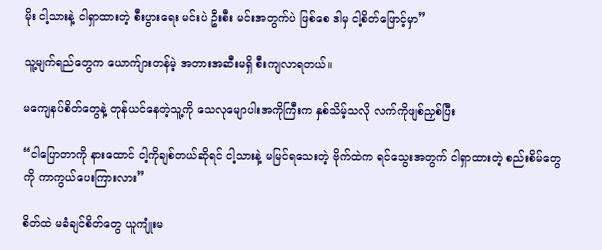မိုး ငါ့သားနဲ့ ငါရှာထားတဲ့ စီးပွားရေး မင်းပဲ ဦးစီး မင်းအတွက်ပဲ ဖြစ်စေ ဒါမှ ငါ့စိတ်ဖြောင့်မှာ”

သူ့မျက်ရည်တွေက ယောက်ျားတန်မဲ့ အတားအဆီးမရှိ စီးကျလာရတယ်။

မကျေနပ်စိတ်တွေနဲ့ တုန်ယင်နေတဲ့သူ့ကို သေလုမျောပါးအကိုကြီးက နှစ်သိမ့်သလို လက်ကိုဖျစ်ညှစ်ပြီး

“ငါပြောတာကို နားထောင် ငါ့ကိုချစ်တယ်ဆိုရင် ငါ့သားနဲ့ မမြင်ရသေးတဲ့ ဗိုက်ထဲက ရင်သွေးအတွက် ငါရှာထားတဲ့ စည်းစိမ်တွေကို ကာကွယ်ပေးကြားလား”

စိတ်ထဲ မခံချင်စိတ်တွေ ယူကျုံးမ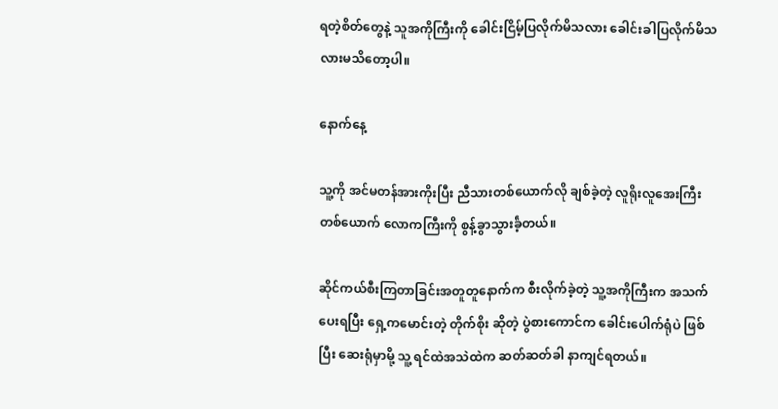ရတဲ့စိတ်တွေနဲ့ သူအကိုကြီးကို ခေါင်းငြိမ့်ပြလိုက်မိသလား ခေါင်းခါပြလိုက်မိသလားမသိတော့ပါ။

နောက်နေ့

သူ့ကို အင်မတန်အားကိုးပြီး ညီသားတစ်ယောက်လို ချစ်ခဲ့တဲ့ လူရိုးလူအေးကြီး တစ်ယောက် လောကကြီးကို စွန့်ခွာသွားခဲ့်တယ်။

ဆိုင်ကယ်စီးကြတာခြင်းအတူတူနောက်က စီးလိုက်ခဲ့တဲ့ သူ့အကိုကြီးက အသက်ပေးရပြီး ရှေ့ကမောင်းတဲ့ တိုက်စိုး ဆိုတဲ့ ပွဲစားကောင်က ခေါင်းပေါက်ရုံပဲ ဖြစ်ပြီး ဆေးရုံမှာမို့ သူ့ ရင်ထဲအသဲထဲက ဆတ်ဆတ်ခါ နာကျင်ရတယ်။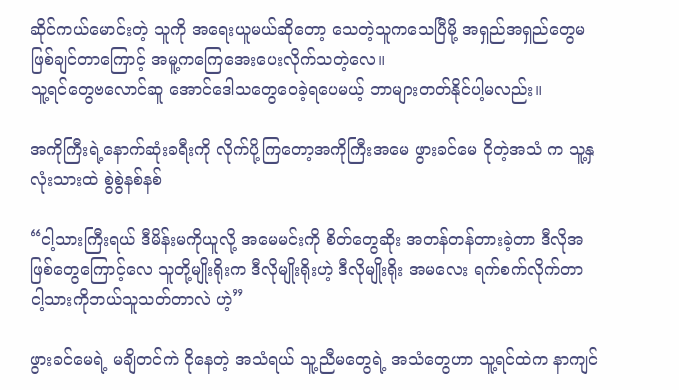ဆိုင်ကယ်မောင်းတဲ့ သူကို အရေးယူမယ်ဆိုတော့ သေတဲ့သူကသေပြီမို့ အရှည်အရှည်တွေမဖြစ်ချင်တာကြောင့် အမူ့ကကြေအေးပေးလိုက်သတဲ့လေ။
သူ့ရင်တွေဗလောင်ဆူ အောင်ဒေါသတွေဝေခဲ့ရပေမယ့် ဘာများတတ်နိုင်ပါ့မလည်း။

အကိုကြီးရဲ့နောက်ဆုံးခရီးကို လိုက်ပို့ကြတော့အကိုကြီးအမေ ဖွားခင်မေ ငိုတဲ့အသံ က သူ့နှလုံးသားထဲ စွဲစွဲနစ်နစ်

“ငါ့သားကြီးရယ် ဒီမိန်းမကိုယူလို့ အမေမင်းကို စိတ်တွေဆိုး အတန်တန်တားခဲ့တာ ဒီလိုအဖြစ်တွေကြောင့်လေ သူတို့မျိုးရိုးက ဒီလိုမျိုးရိုးဟဲ့ ဒီလိုမျိုးရိုး အမလေး ရက်စက်လိုက်တာ ငါ့သားကိုဘယ်သူသတ်တာလဲ ဟဲ့”

ဖွားခင်မေရဲ့ မချိတင်ကဲ ငိုနေတဲ့ အသံရယ် သူ့ညီမတွေရဲ့ အသံတွေဟာ သူ့ရင်ထဲက နာကျင်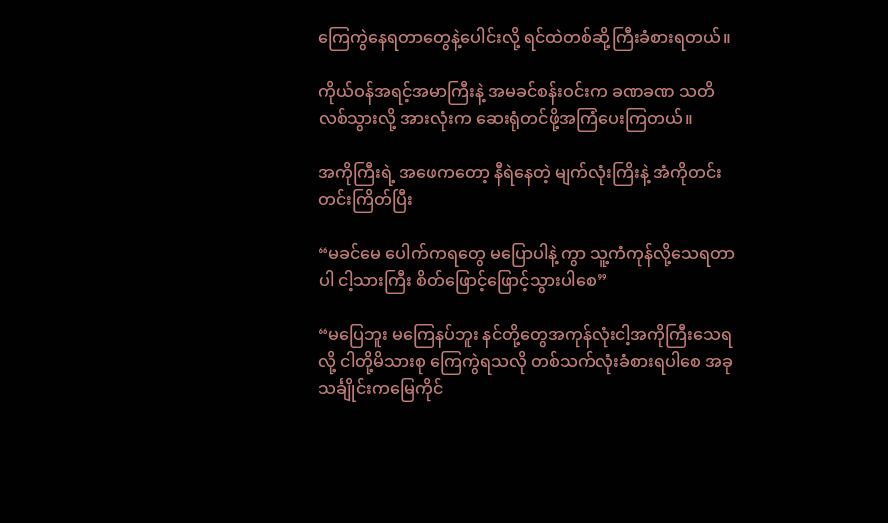ကြေကွဲနေရတာတွေနဲ့ပေါင်းလို့ ရင်ထဲတစ်ဆို့ကြီးခံစားရတယ်။

ကိုယ်ဝန်အရင့်အမာကြီးနဲ့ အမခင်စန်းဝင်းက ခဏခဏ သတိလစ်သွားလို့ အားလုံးက ဆေးရုံတင်ဖို့အကြံပေးကြတယ်။

အကိုကြီးရဲ့ အဖေကတော့ နီရဲနေတဲ့ မျက်လုံးကြိးနဲ့ အံကိုတင်းတင်းကြိတ်ပြီး

“မခင်မေ ပေါက်ကရတွေ မပြောပါနဲ့ ကွာ သူ့ကံကုန်လို့သေရတာပါ ငါ့သားကြီး စိတ်ဖြောင့်ဖြောင့်သွားပါစေ”

“မပြေဘူး မကြေနပ်ဘူး နင်တို့တွေအကုန်လုံးငါ့အကိုကြီးသေရလို့ ငါတို့မိသားစု ကြေကွဲရသလို တစ်သက်လုံးခံစားရပါစေ အခု သင်္ချိုင်းကမြေကိုင်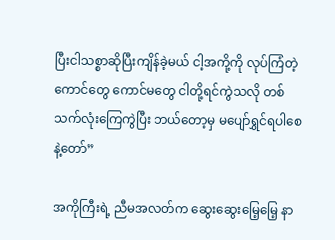ပြီးငါသစ္စာဆိုပြီးကျိန်ခဲ့မယ် ငါ့အကို့ကို လုပ်ကြံတဲ့ကောင်တွေ ကောင်မတွေ ငါတို့ရင်ကွဲသလို တစ်သက်လုံးကြေကွဲပြီး ဘယ်တော့မှ မပျော်ရွှင်ရပါစေနဲ့တော်”

အကိုကြီးရဲ့ ညီမအလတ်က ဆွေးဆွေးမြေ့မြေ့ နာ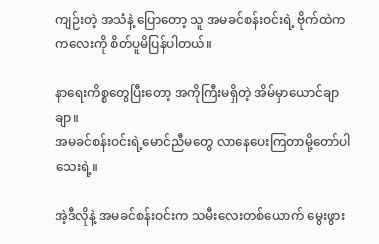ကျဉ်းတဲ့ အသံနဲ့ ပြောတော့ သူ အမခင်စန်းဝင်းရဲ့ ဗိုက်ထဲက ကလေးကို စိတ်ပူမိပြန်ပါတယ်။

နာရေးကိစ္စတွေပြီးတော့ အကိုကြီးမရှိတဲ့ အိမ်မှာ‌ယောင်ချာချာ။
အမခင်စန်းဝင်းရဲ့မောင်ညီမတွေ လာနေပေးကြတာမို့တော်ပါသေးရဲ့။

အဲ့ဒီလိုနဲ့ အမခင်စန်းဝင်းက သမီးလေးတစ်ယောက် မွေးဖွား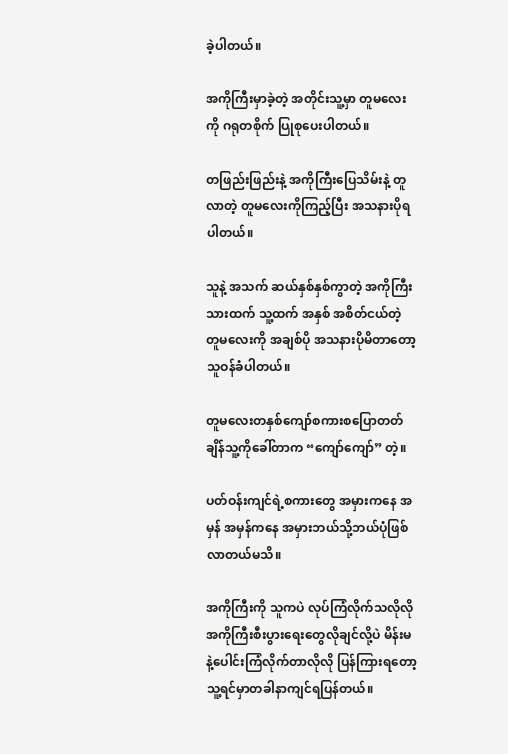ခဲ့ပါတယ်။

အကိုကြီးမှာခဲ့တဲ့ အတိုင်းသူ့မှာ တူမလေးကို ဂရုတစိုက် ပြုစုပေးပါတယ်။

တဖြည်းဖြည်းနဲ့ အကိုကြီးပြေသိမ်းနဲ့ တူလာတဲ့ တူမလေးကိုကြည့်ပြီး အသနားပိုရပါတယ်။

သူနဲ့ အသက် ဆယ်နှစ်နှစ်ကွာတဲ့ အကိုကြီးသားထက် သူ့ထက် အနှစ် အစိတ်ငယ်တဲ့ တူမလေးကို အချစ်ပို အသနားပိုမိတာတော့ သူဝန်ခံပါတယ်။

တူမလေးတနှစ်ကျော်စကားစပြောတတ်ချိန်သူ့ကိုခေါ်တာက “ကျော်ကျော်” တဲ့။

ပတ်ဝန်းကျင်ရဲ့စကားတွေ အမှားကနေ အမှန် အမှန်ကနေ အမှားဘယ်သို့ဘယ်ပုံဖြစ်လာတယ်မသိ။

အကိုကြီးကို သူကပဲ လုပ်ကြံလိုက်သလိုလို အကိုကြီးစီးပွားရေးတွေလိုချင်လို့ပဲ မိန်းမနဲ့ပေါင်းကြံလိုက်တာလိုလို ပြန်ကြားရတော့သူ့ရင်မှာတခါနာကျင်ရပြန်တယ်။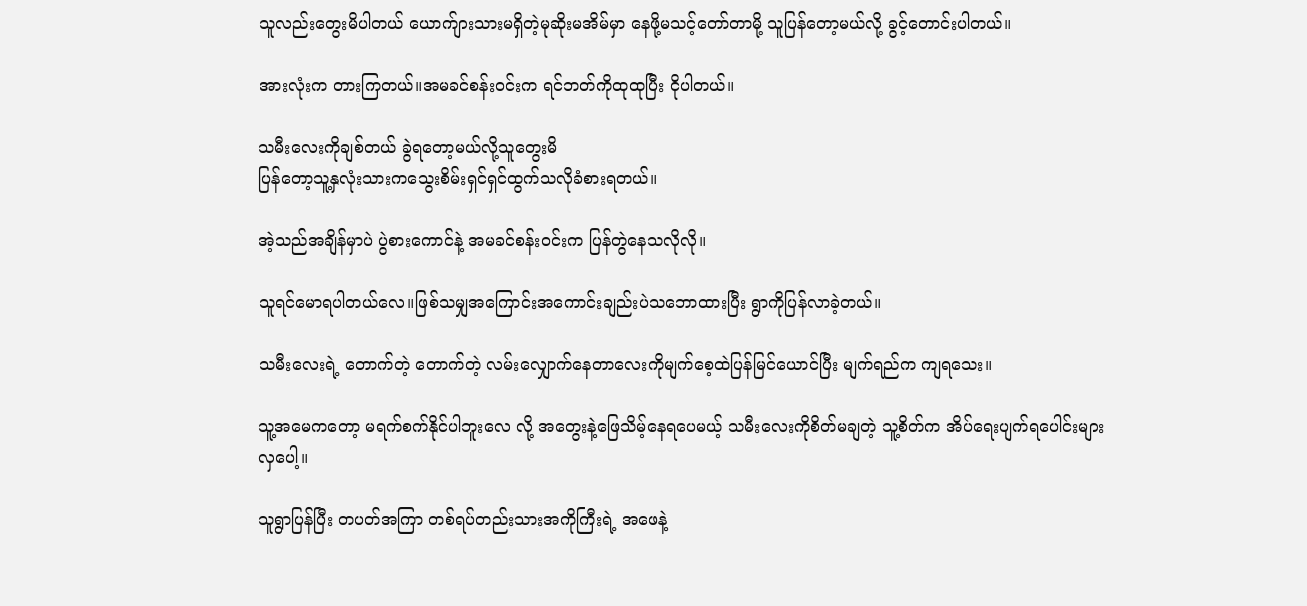သူလည်းတွေးမိပါတယ် ယောက်ျားသားမရှိတဲ့မုဆိုးမအိမ်မှာ နေဖို့မသင့်တော်တာမို့ သူပြန်တော့မယ်လို့ ခွင့်တောင်းပါတယ်။

အားလုံးက တားကြတယ်။အမခင်စန်းဝင်းက ရင်ဘတ်ကိုထုထုပြီး ငိုပါတယ်။

သမီးလေးကိုချစ်တယ် ခွဲရတော့မယ်လို့သူတွေးမိ
ပြန်တော့သူ့နှလုံးသားကသွေးစိမ်းရှင်ရှင်ထွက်သလိုခံစားရတယ်။

အဲ့သည်အချိန်မှာပဲ ပွဲစားကောင်နဲ့ အမခင်စန်းဝင်းက ပြန်တွဲနေသလိုလို။

သူရင်မောရပါတယ်လေ။ဖြစ်သမျှအကြောင်းအကောင်းချည်းပဲသဘောထားပြီး ရွာကိုပြန်လာခဲ့တယ်။

သမီးလေးရဲ့ တောက်တဲ့ တောက်တဲ့ လမ်းလျှောက်နေတာလေးကိုမျက်စေ့ထဲပြန်မြင်ယောင်ပြီး မျက်ရည်က ကျရသေး။

သူ့အမေကတော့ မရက်စက်နိုင်ပါဘူးလေ လို့ အတွေးနဲ့ဖြေသိမ့်နေရပေမယ့် သမီးလေးကိုစိတ်မချတဲ့ သူ့စိတ်က အိပ်ရေးပျက်ရပေါင်းများလှပေါ့။

သူရွာပြန်ပြီး တပတ်အကြာ တစ်ရပ်တည်းသားအကိုကြီးရဲ့ အဖေနဲ့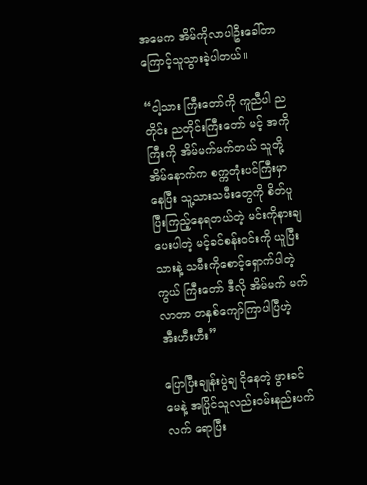အမေက အိမ်ကိုလာပါဦးခေါ်တာကြောင့်သူသွားခဲ့ပါတယ်။

“ငါ့သား ကြီးတော်ကို ကူညီပါ ညတိုင်း ညတိုင်းကြီးတော် မင့် အကိုကြီးကို အိမ်မက်မက်တယ် သူတို့အိမ်နောက်က စက္ကတုံးပင်ကြီးမှာနေပြီး သူ့သားသမီးတွေကို စိတ်ပူပြီးကြည့်နေရတယ်တဲ့ မင်းကိုနားချပေးပါတဲ့ မင့်ခင်စန်းဝင်းကို ယူပြီး သားနဲ့ သမီးကိုစောင့်ရှောက်ပါတဲ့ကွယ် ကြီးတော် ဒီလို အိမ်မက် မက်လာတာ တနှစ်ကျော်ကြာပါပြီဟဲ့ အီးဟီးဟီး”

ပြောပြီးချုန်းပွဲချ ငိုနေတဲ့ ဖွားခင်မေနဲ့ အပြိုင်သူလည်းဝမ်းနည်းပက်လက် ရောပြီး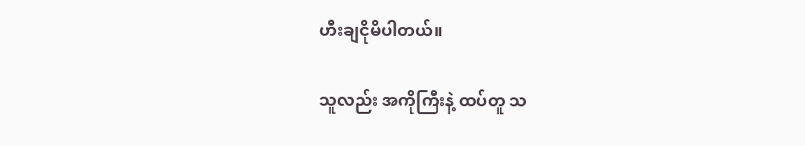ဟီးချငိုမိပါတယ်။

သူလည်း အကိုကြီးနဲ့ ထပ်တူ သ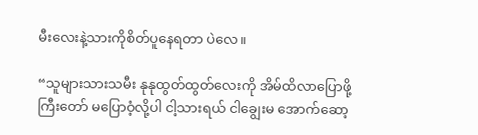မီးလေးနဲ့သားကိုစိတ်ပူနေရတာ ပဲလေ။

“သူများသားသမီး နုနုထွတ်ထွတ်လေးကို အိမ်ထိလာပြောဖို့ ကြီးတော် မပြောဝံ့လို့ပါ ငါ့သားရယ် ငါချွေးမ အောက်ဆော့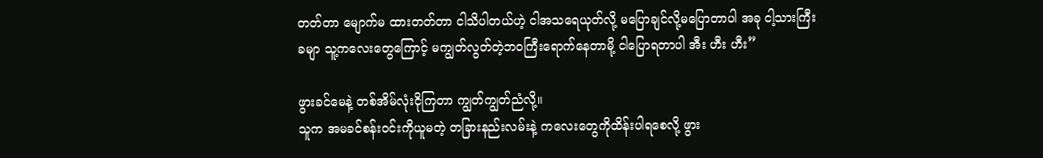တတ်တာ မျောက်မ ထားတတ်တာ ငါသိပါတယ်ဟဲ့ ငါအသရေယုတ်လို့ မပြောချင်လို့မပြောတာပါ အခု ငါ့သားကြီးခမျာ သူ့ကလေးတွေကြောင့် မကျွတ်လွတ်တဲ့ဘဝကြီးရောက်နေတာမို့ ငါပြောရတာပါ အီး ဟီး ဟီး”

ဖွားခင်မေနဲ့ တစ်အိမ်လုံးငိုကြတာ ကျွတ်ကျွတ်ညံလို့။
သူက အမခင်စန်းဝင်းကိုယူမတဲ့ တခြားနည်းလမ်းနဲ့ ကလေးတွေကိုထိန်းပါရစေလို့ ဖွား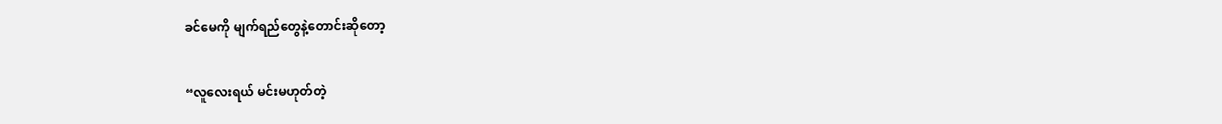ခင်မေကို မျက်ရည်တွေနဲ့တောင်းဆိုတော့

“လူလေးရယ် မင်းမဟုတ်တဲ့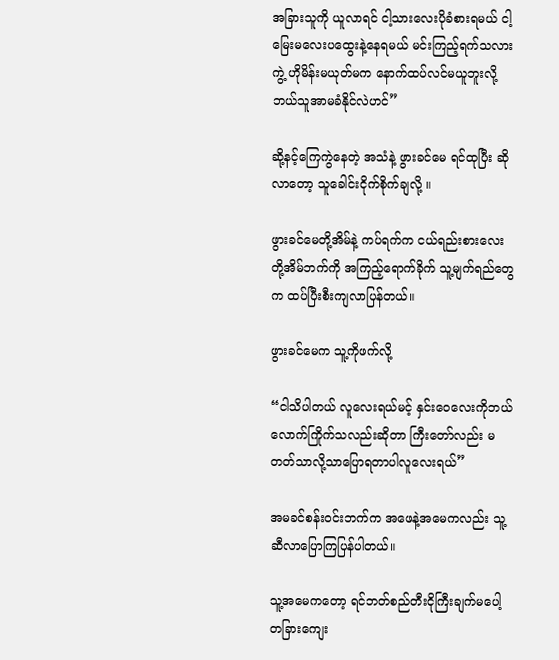အခြားသူကို ယူလာရင် ငါ့သားလေးပိုခံစားရမယ် ငါ့မြေးမလေးပထွေးနဲ့နေရမယ် မင်းကြည့်ရက်သလားကွဲ့ ဟိုမိန်းမယုတ်မက နောက်ထပ်လင်မယူဘူးလို့ ဘယ်သူအာမခံနိုင်လဲဟင်”

ဆို့နင့်ကြေကွဲနေတဲ့ အသံနဲ့ ဖွားခင်မေ ရင်ထုပြီး ဆိုလာတော့ သူခေါင်းငိုက်စိုက်ချလို့ ။

ဖွားခင်မေတို့အိမ်နဲ့ ကပ်ရက်က ငယ်ရည်းစားလေးတို့အိမ်ဘက်ကို အကြည့်ရောက်ခိုက် သူ့မျက်ရည်တွေက ထပ်ပြီးစီးကျလာပြန်တယ်။

ဖွားခင်မေက သူ့ကိုဖက်လို့

“ငါသိပါတယ် လူလေးရယ်မင့် နှင်းဝေလေးကိုဘယ်လောက်ကြိုက်သလည်းဆိုတာ ကြီးတော်လည်း မတတ်သာလို့သာပြောရတာပါလူလေးရယ်”

အမခင်စန်းဝင်းဘက်က အဖေနဲ့အမေကလည်း သူ့ဆီလာပြောကြပြန်ပါတယ်။

သူ့အမေကတော့ ရင်ဘတ်စည်တီးငိုကြီးချက်မပေါ့
တခြားကျေး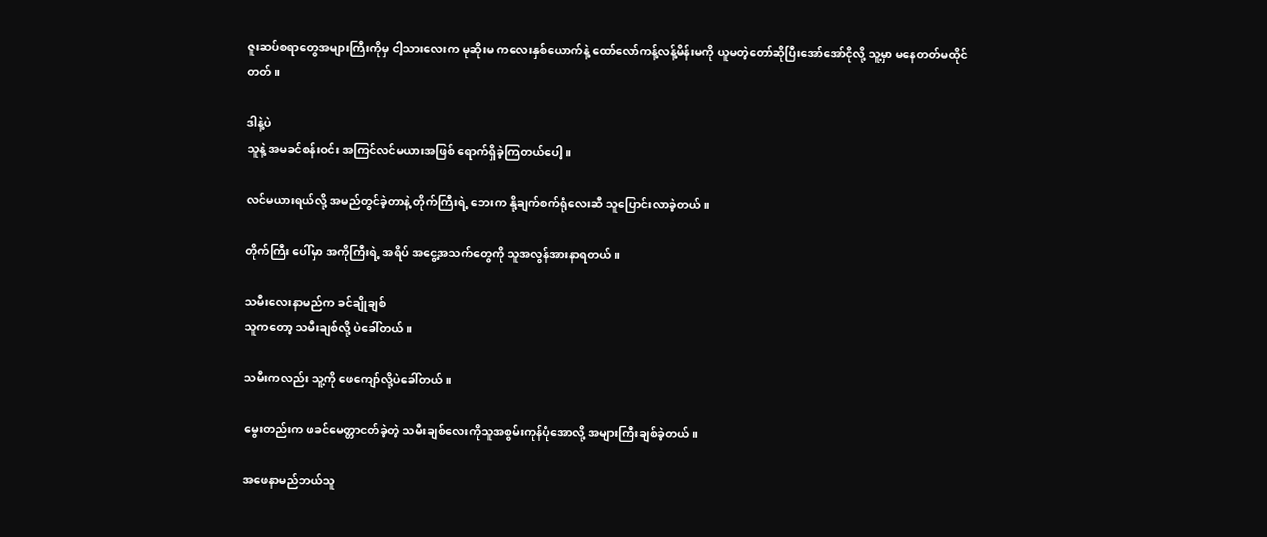ဇူးဆပ်စရာတွေအများကြီးကိုမှ ငါ့သားလေးက မုဆိုးမ ကလေးနှစ်ယောက်နဲ့ ထော်လော်ကန့်လန့်မိန်းမကို ယူမတဲ့တော်ဆိုပြီးအော်အော်ငိုလို့ သူ့မှာ မနေတတ်မထိုင်တတ်။

ဒါနဲ့ပဲ
သူနဲ့ အမခင်စန်းဝင်း အကြင်လင်မယားအဖြစ် ရောက်ရှိခဲ့ကြတယ်ပေါ့။

လင်မယားရယ်လို့ အမည်တွင်ခဲ့တာနဲ့ တိုက်ကြီးရဲ့ ဘေးက နို့ချက်စက်ရုံလေးဆီ သူပြောင်းလာခဲ့တယ်။

တိုက်ကြီး ပေါ်မှာ အကိုကြီးရဲ့ အရိပ် အငွေ့အသက်တွေကို သူအလွန်အားနာရတယ်။

သမီးလေးနာမည်က ခင်ချိုချစ်
သူကတော့ သမီးချစ်လို့ ပဲခေါ်တယ်။

သမီးကလည်း သူ့ကို ဖေကျော်လို့ပဲခေါ်တယ်။

မွေးတည်းက ဖခင်မေတ္တာငတ်ခဲ့တဲ့ သမီးချစ်လေးကိုသူအစွမ်းကုန်ပုံအောလို့ အများကြီးချစ်ခဲ့တယ်။

အဖေနာမည်ဘယ်သူ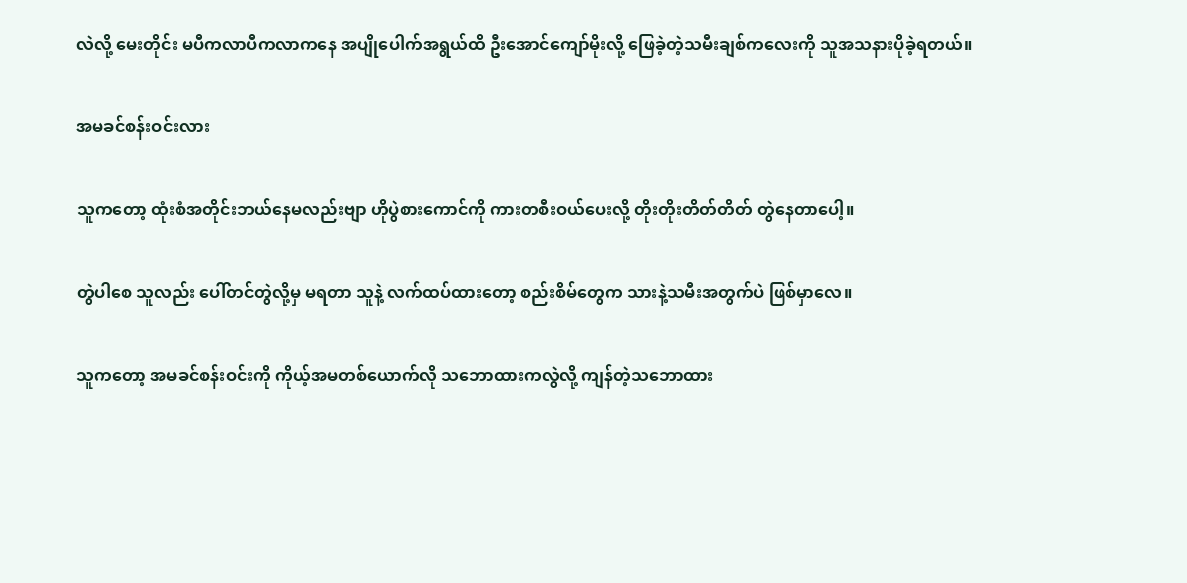လဲလို့ မေးတိုင်း မပီကလာပီကလာကနေ အပျိုပေါက်အရွယ်ထိ ဦးအောင်ကျော်မိုးလို့ ဖြေခဲ့တဲ့သမီးချစ်ကလေးကို သူအသနားပိုခဲ့ရတယ်။

အမခင်စန်းဝင်းလား

သူကတော့ ထုံးစံအတိုင်းဘယ်နေမလည်းဗျာ ဟိုပွဲစားကောင်ကို ကားတစီးဝယ်ပေးလို့ တိုးတိုးတိတ်တိတ် တွဲနေတာပေါ့။

တွဲပါစေ သူလည်း ပေါ်တင်တွဲလို့မှ မရတာ သူနဲ့ လက်ထပ်ထားတော့ စည်းစိမ်တွေက သားနဲ့သမီးအတွက်ပဲ ဖြစ်မှာလေ။

သူကတော့ အမခင်စန်းဝင်းကို ကိုယ့်အမတစ်ယောက်လို သဘောထားကလွဲလို့ ကျန်တဲ့သဘောထား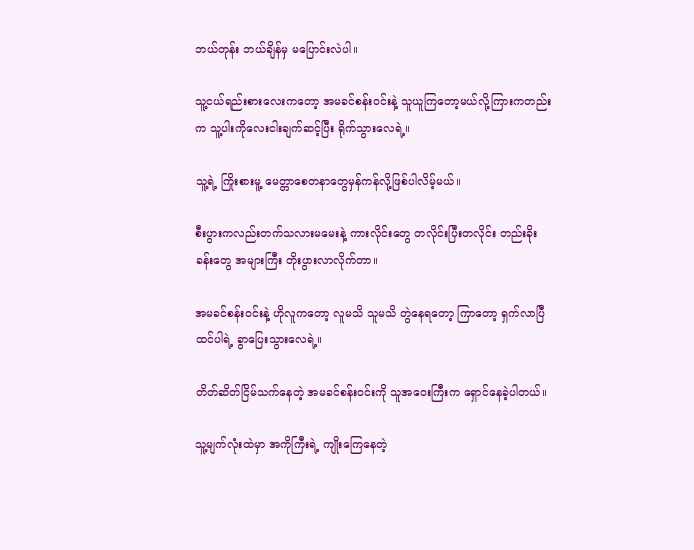ဘယ်တုန်း ဘယ်ချိန်မှ မပြောင်းလဲပါ။

သူ့ငယ်ရည်းစားလေးကတော့ အမခင်စန်းဝင်းနဲ့ သူယူကြတော့မယ်လို့ကြားကတည်းက သူ့ပါးကိုလေးငါးချက်ဆင့်ပြီး ရိုက်သွားလေ‌ရဲ့။

သူ့ရဲ့ ကြိုးစားမူ့ မေတ္တာစေတနာတွေမှန်ကန်လို့ဖြစ်ပါလိမ့်မယ်။

စီးပွားကလည်းတက်သလားမမေးနဲ့ ကားလိုင်းတွေ တလိုင်းပြီးတလိုင်း တည်းခိုးခန်းတွေ အများကြီး တိုးပွားလာလိုက်တာ။

အမခင်စန်းဝင်းနဲ့ ဟိုလူကတော့ လူမသိ သူမသိ တွဲနေရတော့ ကြာတော့ ရှက်လာပြီ ထင်ပါရဲ့ ခွာပြေးသွားလေရဲ့။

တိတ်ဆိတ်ငြိမ်သက်နေတဲ့ အမခင်စန်းဝင်းကို သူအဝေးကြီးက ရှောင်နေခဲ့ပါတယ်။

သူ့မျက်လုံးထဲမှာ အကိုကြီးရဲ့ ကျိုးကြေနေတဲ့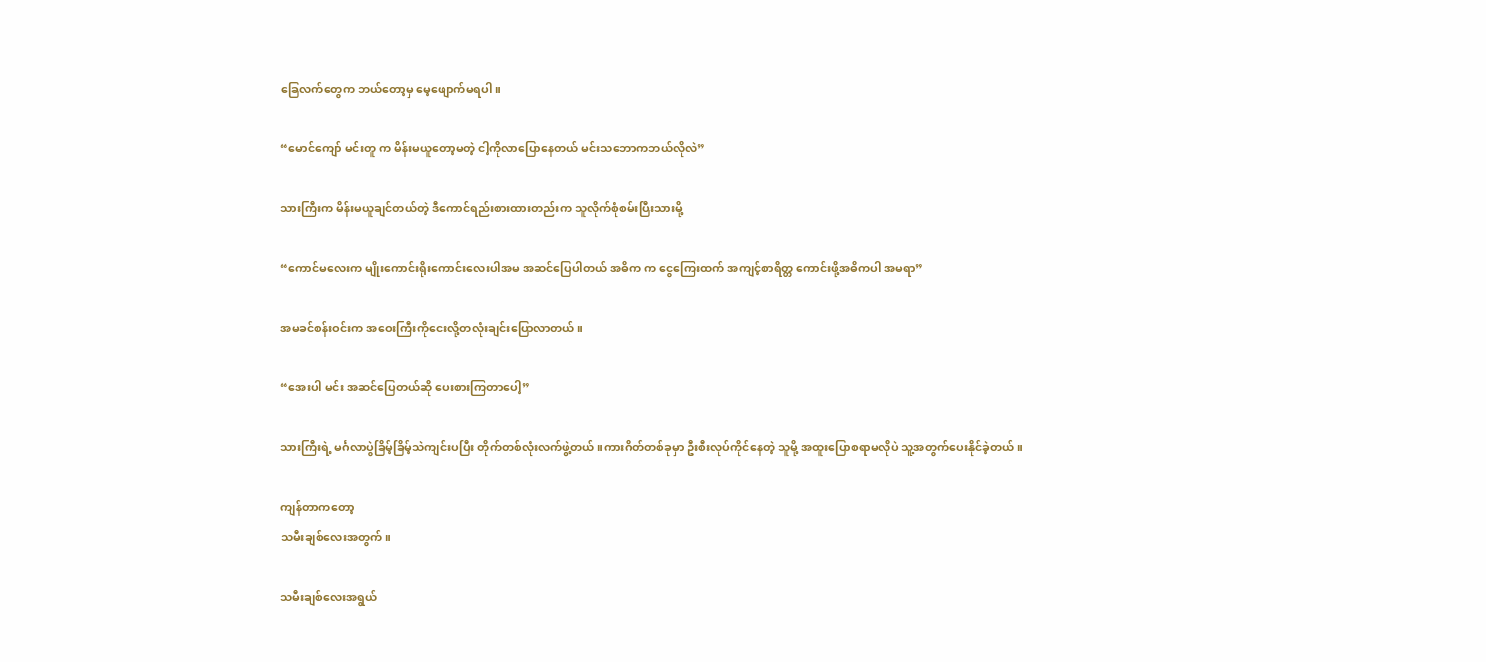ခြေလက်တွေက ဘယ်တော့မှ မေ့ဖျောက်မရပါ။

“မောင်ကျော် မင်းတူ က မိန်းမယူတော့မတဲ့ ငါ့ကိုလာပြောနေတယ် မင်းသဘောကဘယ်လိုလဲ”

သားကြီးက မိန်းမယူချင်တယ်တဲ့ ဒီကောင်ရည်းစားထားတည်းက သူလိုက်စုံစမ်းပြီးသားမို့

“ကောင်မလေးက မျိုးကောင်းရိုးကောင်းလေးပါအမ အဆင်ပြေပါတယ် အဓိက က ငွေကြေးထက် အကျင့်စာရိတ္တ ကောင်းဖို့အဓိကပါ အမရာ”

အမခင်စန်းဝင်းက အဝေးကြီးကိုငေးလို့တလုံးချင်းပြောလာတယ်။

“အေးပါ မင်း အဆင်ပြေတယ်ဆို ပေးစားကြတာပေါ့”

သားကြီးရဲ့ မင်္ဂလာပွဲခြိမ့်ခြိမ့်သဲကျင်းပပြီး တိုက်တစ်လုံးလက်ဖွဲ့တယ် ။ကားဂိတ်တစ်ခုမှာ ဦးစီးလုပ်ကိုင်နေတဲ့ သူမို့ အထူးပြောစရာမလိုပဲ သူ့အတွက်ပေးနိုင်ခဲ့တယ်။

ကျန်တာကတော့
သမီးချစ်လေးအတွက်။

သမီးချစ်လေးအရွယ်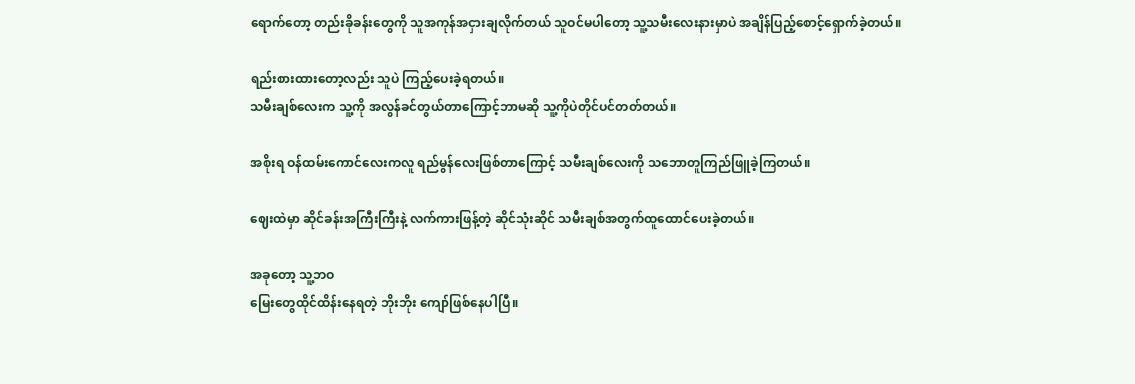ရောက်တော့ တည်းခိုခန်းတွေကို သူအကုန်အငှားချလိုက်တယ် သူဝင်မပါတော့ သူ့သမီးလေးနားမှာပဲ အချိန်ပြည့်စောင့်ရှောက်ခဲ့တယ်။

ရည်းစားထားတော့လည်း သူပဲ ကြည့်ပေးခဲ့ရတယ်။
သမီးချစ်လေးက သူ့ကို အလွန်ခင်တွယ်တာကြောင့်ဘာမဆို သူ့ကိုပဲတိုင်ပင်တတ်တယ်။

အစိုးရ ဝန်ထမ်းကောင်လေးကလူ ရည်မွန်လေးဖြစ်တာကြောင့် သမီးချစ်လေးကို သဘောတူကြည်ဖြူခဲ့ကြတယ်။

ဈေးထဲမှာ ဆိုင်ခန်းအကြီးကြီးနဲ့ လက်ကားဖြန့်တဲ့ ဆိုင်သုံးဆိုင် သမီးချစ်အတွက်ထူထောင်ပေးခဲ့တယ်။

အခုတော့ သူ့ဘဝ
မြေးတွေထိုင်ထိန်းနေရတဲ့ ဘိုးဘိုး ကျော်ဖြစ်နေပါပြီ။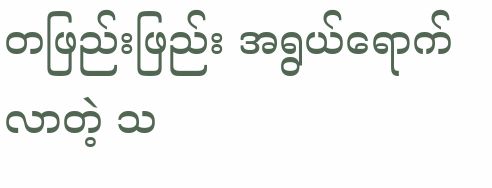တဖြည်းဖြည်း အရွယ်ရောက်လာတဲ့ သ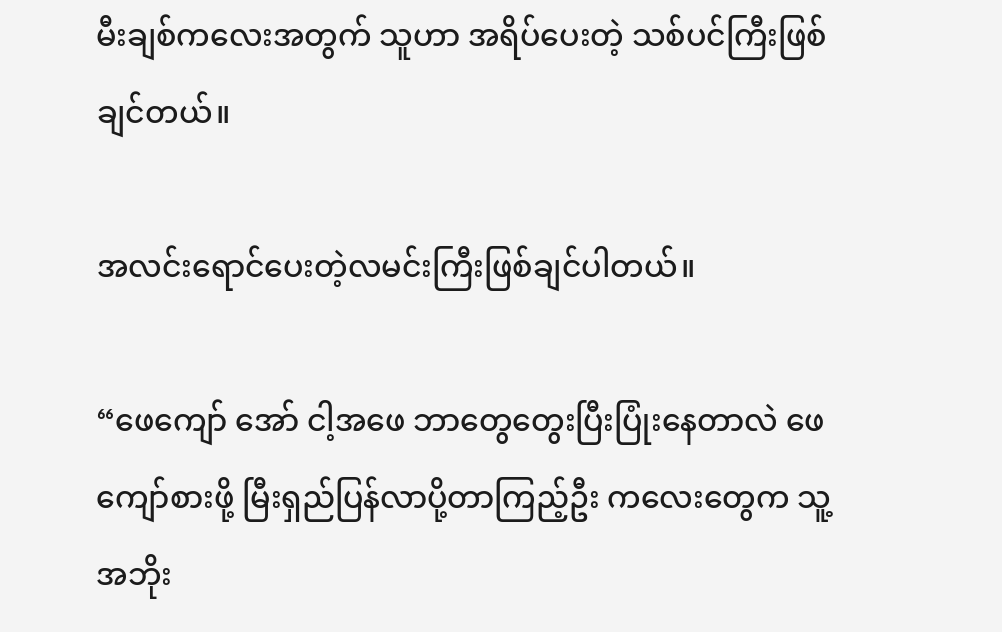မီးချစ်ကလေးအတွက် သူဟာ အရိပ်ပေးတဲ့ သစ်ပင်ကြီးဖြစ်ချင်တယ်။

အလင်းရောင်ပေးတဲ့လမင်းကြီးဖြစ်ချင်ပါတယ်။

“ဖေကျော် အော် ငါ့အဖေ ဘာတွေတွေးပြီးပြုံးနေတာလဲ ဖေကျော်စားဖို့ မြီးရှည်ပြန်လာပို့တာကြည့်ဦး ကလေးတွေက သူ့အဘိုး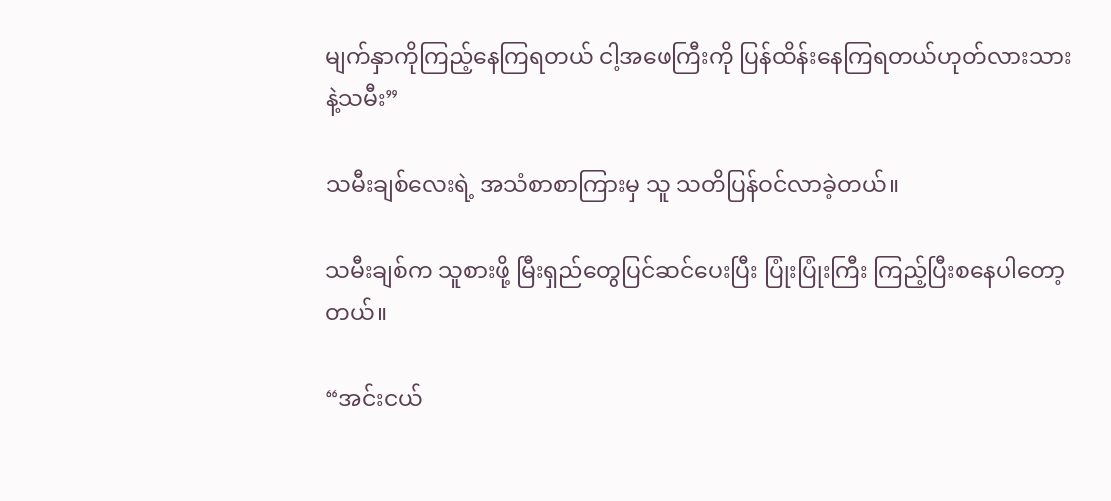မျက်နှာကိုကြည့်နေကြရတယ် ငါ့အဖေကြီးကို ပြန်ထိန်းနေကြရတယ်ဟုတ်လားသားနဲ့သမီး”

သမီးချစ်လေးရဲ့ အသံစာစာကြားမှ သူ သတိပြန်ဝင်လာခဲ့တယ်။

သမီးချစ်က သူစားဖို့ မြီးရှည်တွေပြင်ဆင်ပေးပြီး ပြုံးပြုံးကြီး ကြည့်ပြီးစနေပါတော့တယ်။

“အင်းငယ်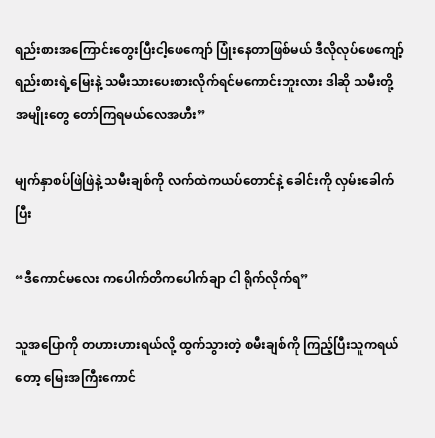ရည်းစားအကြောင်းတွေးပြီးငါ့ဖေကျော် ပြုံးနေတာဖြစ်မယ် ဒီလိုလုပ်ဖေကျော့်ရည်းစားရဲ့မြေးနဲ့ သမီးသားပေးစားလိုက်ရင်မကောင်းဘူးလား ဒါဆို သမီးတို့ အမျိုးတွေ တော်ကြရမယ်လေအဟီး”

မျက်နှာစပ်ဖြဲဖြဲနဲ့ သမီးချစ်ကို လက်ထဲက‌ယပ်တောင်နဲ့ ခေါင်းကို လှမ်းခေါက်ပြီး

“ဒီကောင်မလေး ကပေါက်တိကပေါက်ချာ ငါ ရိုက်လိုက်ရ”

သူအပြောကို တဟားဟားရယ်လို့ ထွက်သွားတဲ့ စမီးချစ်ကို ကြည့်ပြီးသူကရယ်တော့ မြေးအကြီးကောင်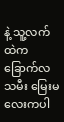နဲ့ သူ့လက်ထဲက ခြောက်လသမီး မြေးမလေးကပါ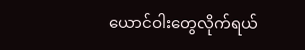ယောင်ဝါးတွေလိုက်ရယ်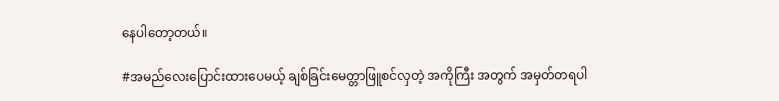နေပါတော့တယ်။

#အမည်လေးပြောင်းထားပေမယ့် ချစ်ခြင်းမေတ္တာဖြူစင်လှတဲ့ အကိုကြီး အတွက် အမှတ်တရပါ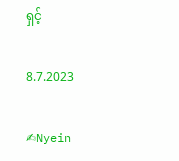ရှင့်

8.7.2023

✍Nyein